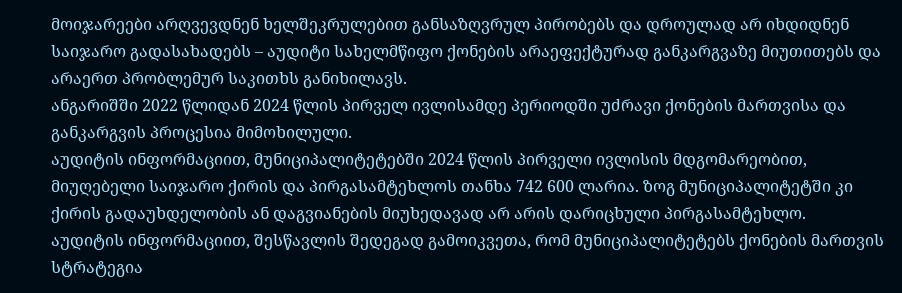მოიჯარეები არღვევდნენ ხელშეკრულებით განსაზღვრულ პირობებს და დროულად არ იხდიდნენ საიჯარო გადასახადებს – აუდიტი სახელმწიფო ქონების არაეფექტურად განკარგვაზე მიუთითებს და არაერთ პრობლემურ საკითხს განიხილავს.
ანგარიშში 2022 წლიდან 2024 წლის პირველ ივლისამდე პერიოდში უძრავი ქონების მართვისა და განკარგვის პროცესია მიმოხილული.
აუდიტის ინფორმაციით, მუნიციპალიტეტებში 2024 წლის პირველი ივლისის მდგომარეობით, მიუღებელი საიჯარო ქირის და პირგასამტეხლოს თანხა 742 600 ლარია. ზოგ მუნიციპალიტეტში კი ქირის გადაუხდელობის ან დაგვიანების მიუხედავად არ არის დარიცხული პირგასამტეხლო.
აუდიტის ინფორმაციით, შესწავლის შედეგად გამოიკვეთა, რომ მუნიციპალიტეტებს ქონების მართვის სტრატეგია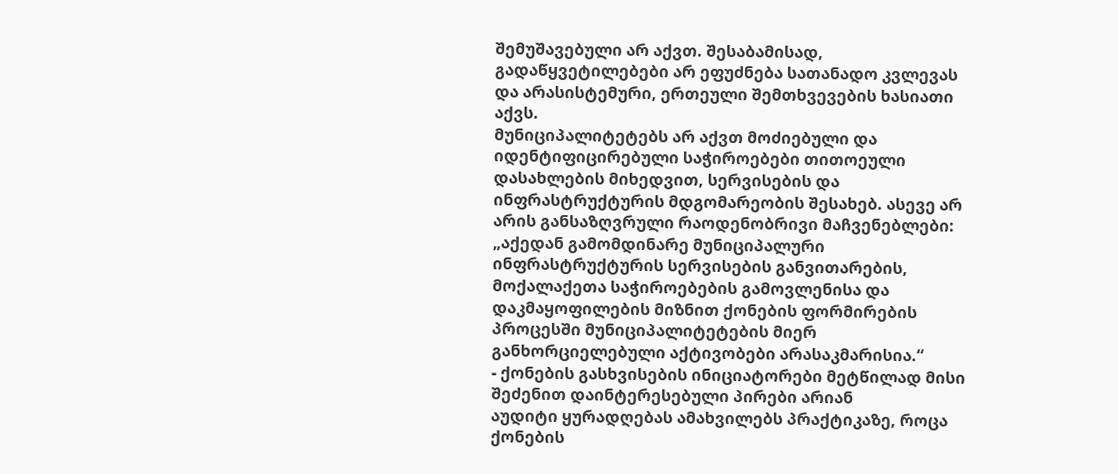შემუშავებული არ აქვთ. შესაბამისად, გადაწყვეტილებები არ ეფუძნება სათანადო კვლევას და არასისტემური, ერთეული შემთხვევების ხასიათი აქვს.
მუნიციპალიტეტებს არ აქვთ მოძიებული და იდენტიფიცირებული საჭიროებები თითოეული დასახლების მიხედვით, სერვისების და ინფრასტრუქტურის მდგომარეობის შესახებ. ასევე არ არის განსაზღვრული რაოდენობრივი მაჩვენებლები: „აქედან გამომდინარე მუნიციპალური ინფრასტრუქტურის სერვისების განვითარების, მოქალაქეთა საჭიროებების გამოვლენისა და დაკმაყოფილების მიზნით ქონების ფორმირების პროცესში მუნიციპალიტეტების მიერ განხორციელებული აქტივობები არასაკმარისია.“
- ქონების გასხვისების ინიციატორები მეტწილად მისი შეძენით დაინტერესებული პირები არიან
აუდიტი ყურადღებას ამახვილებს პრაქტიკაზე, როცა ქონების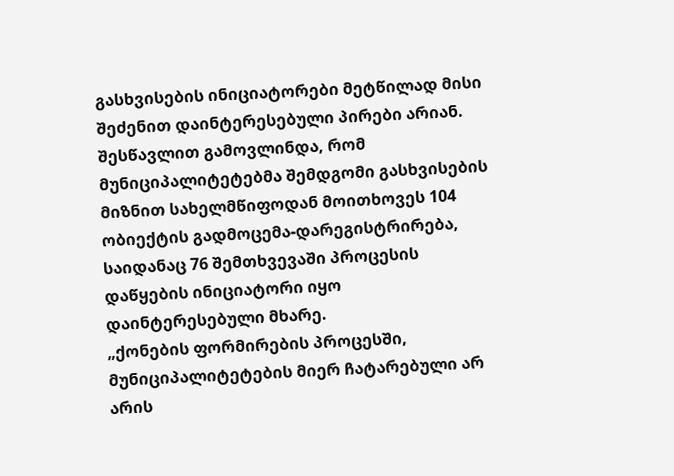გასხვისების ინიციატორები მეტწილად მისი შეძენით დაინტერესებული პირები არიან. შესწავლით გამოვლინდა, რომ მუნიციპალიტეტებმა შემდგომი გასხვისების მიზნით სახელმწიფოდან მოითხოვეს 104 ობიექტის გადმოცემა-დარეგისტრირება, საიდანაც 76 შემთხვევაში პროცესის დაწყების ინიციატორი იყო დაინტერესებული მხარე.
„ქონების ფორმირების პროცესში, მუნიციპალიტეტების მიერ ჩატარებული არ არის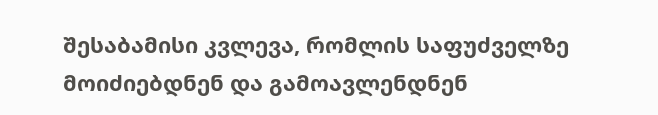შესაბამისი კვლევა, რომლის საფუძველზე მოიძიებდნენ და გამოავლენდნენ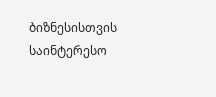ბიზნესისთვის საინტერესო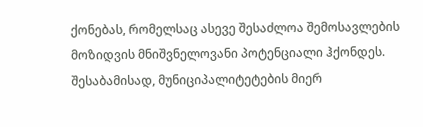ქონებას, რომელსაც ასევე შესაძლოა შემოსავლების მოზიდვის მნიშვნელოვანი პოტენციალი ჰქონდეს. შესაბამისად, მუნიციპალიტეტების მიერ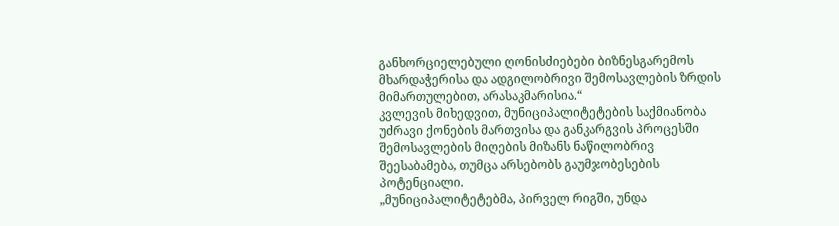განხორციელებული ღონისძიებები ბიზნესგარემოს მხარდაჭერისა და ადგილობრივი შემოსავლების ზრდის მიმართულებით, არასაკმარისია.“
კვლევის მიხედვით, მუნიციპალიტეტების საქმიანობა უძრავი ქონების მართვისა და განკარგვის პროცესში შემოსავლების მიღების მიზანს ნაწილობრივ შეესაბამება, თუმცა არსებობს გაუმჯობესების პოტენციალი.
„მუნიციპალიტეტებმა, პირველ რიგში, უნდა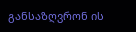განსაზღვრონ ის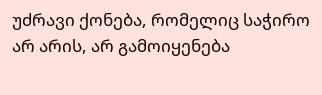უძრავი ქონება, რომელიც საჭირო არ არის, არ გამოიყენება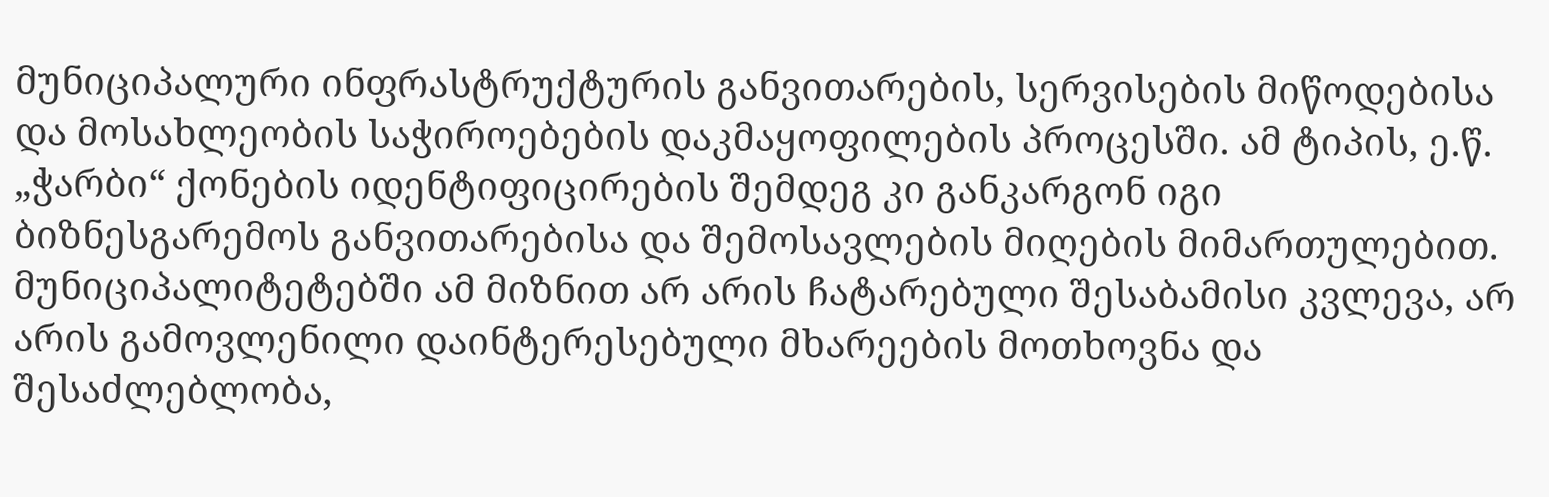მუნიციპალური ინფრასტრუქტურის განვითარების, სერვისების მიწოდებისა და მოსახლეობის საჭიროებების დაკმაყოფილების პროცესში. ამ ტიპის, ე.წ. „ჭარბი“ ქონების იდენტიფიცირების შემდეგ კი განკარგონ იგი ბიზნესგარემოს განვითარებისა და შემოსავლების მიღების მიმართულებით. მუნიციპალიტეტებში ამ მიზნით არ არის ჩატარებული შესაბამისი კვლევა, არ არის გამოვლენილი დაინტერესებული მხარეების მოთხოვნა და შესაძლებლობა,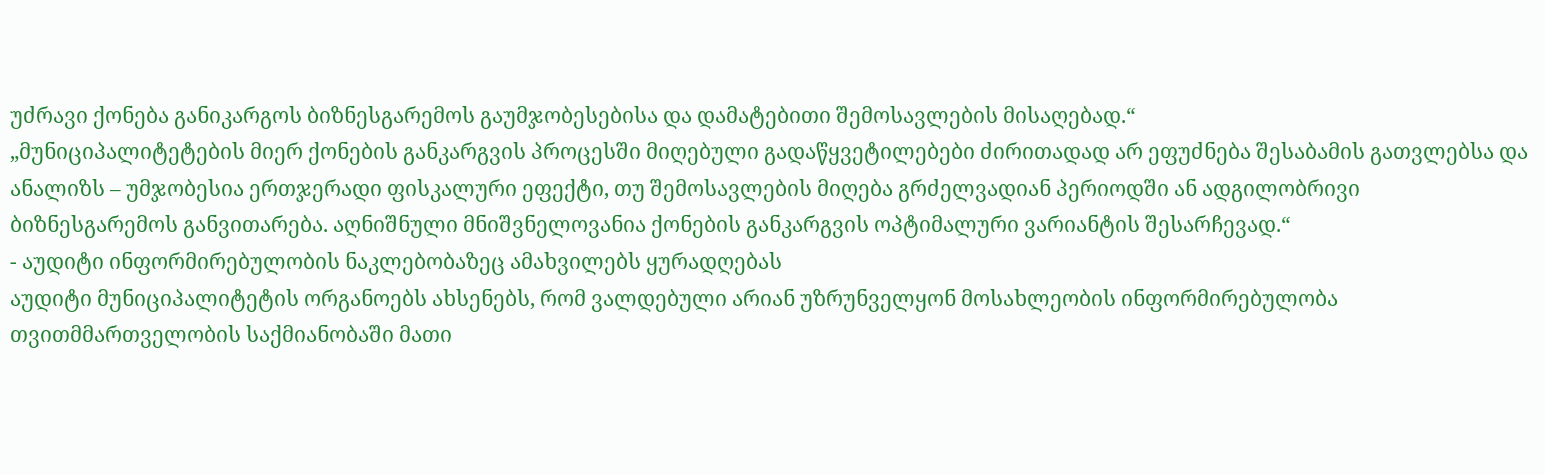უძრავი ქონება განიკარგოს ბიზნესგარემოს გაუმჯობესებისა და დამატებითი შემოსავლების მისაღებად.“
„მუნიციპალიტეტების მიერ ქონების განკარგვის პროცესში მიღებული გადაწყვეტილებები ძირითადად არ ეფუძნება შესაბამის გათვლებსა და ანალიზს – უმჯობესია ერთჯერადი ფისკალური ეფექტი, თუ შემოსავლების მიღება გრძელვადიან პერიოდში ან ადგილობრივი ბიზნესგარემოს განვითარება. აღნიშნული მნიშვნელოვანია ქონების განკარგვის ოპტიმალური ვარიანტის შესარჩევად.“
- აუდიტი ინფორმირებულობის ნაკლებობაზეც ამახვილებს ყურადღებას
აუდიტი მუნიციპალიტეტის ორგანოებს ახსენებს, რომ ვალდებული არიან უზრუნველყონ მოსახლეობის ინფორმირებულობა თვითმმართველობის საქმიანობაში მათი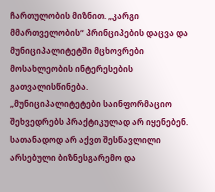ჩართულობის მიზნით. „კარგი მმართველობის“ პრინციპების დაცვა და მუნიციპალიტეტში მცხოვრები მოსახლეობის ინტერესების გათვალისწინება.
„მუნიციპალიტეტები საინფორმაციო შეხვედრებს პრაქტიკულად არ იყენებენ. სათანადოდ არ აქვთ შესწავლილი არსებული ბიზნესგარემო და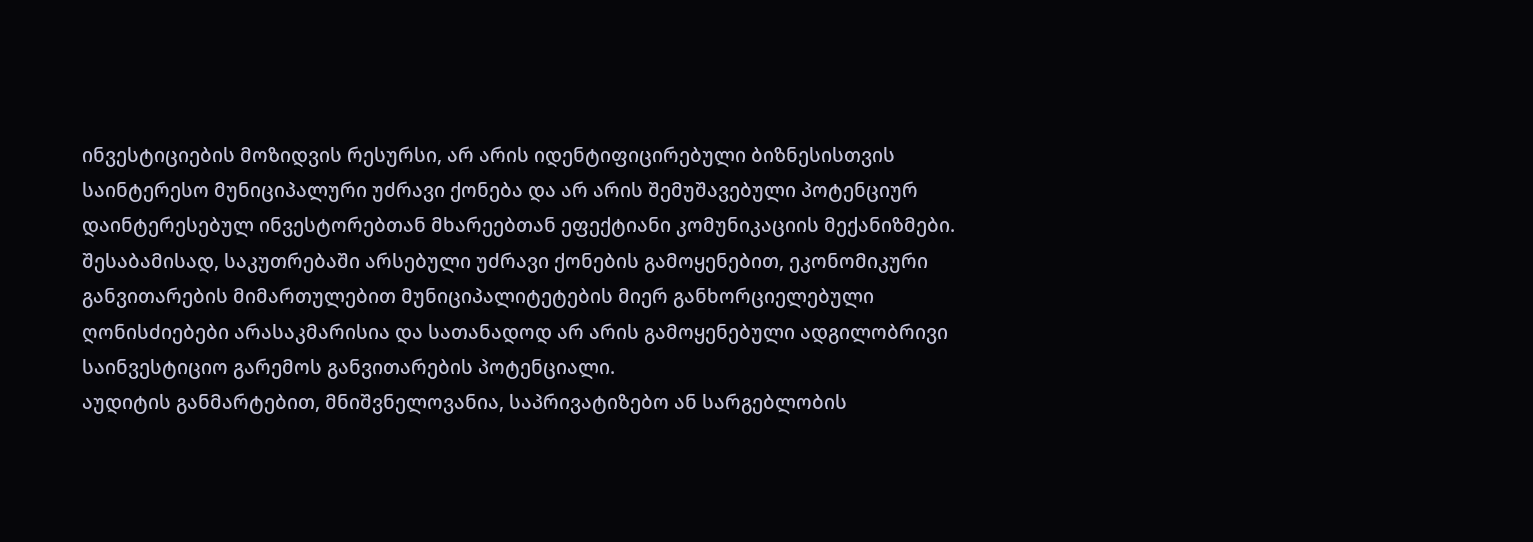ინვესტიციების მოზიდვის რესურსი, არ არის იდენტიფიცირებული ბიზნესისთვის საინტერესო მუნიციპალური უძრავი ქონება და არ არის შემუშავებული პოტენციურ დაინტერესებულ ინვესტორებთან მხარეებთან ეფექტიანი კომუნიკაციის მექანიზმები. შესაბამისად, საკუთრებაში არსებული უძრავი ქონების გამოყენებით, ეკონომიკური განვითარების მიმართულებით მუნიციპალიტეტების მიერ განხორციელებული ღონისძიებები არასაკმარისია და სათანადოდ არ არის გამოყენებული ადგილობრივი საინვესტიციო გარემოს განვითარების პოტენციალი.
აუდიტის განმარტებით, მნიშვნელოვანია, საპრივატიზებო ან სარგებლობის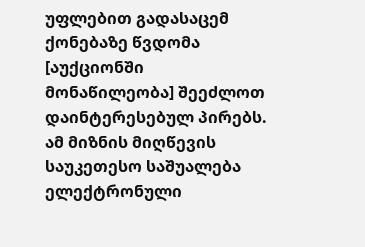უფლებით გადასაცემ ქონებაზე წვდომა [აუქციონში მონაწილეობა] შეეძლოთ დაინტერესებულ პირებს. ამ მიზნის მიღწევის საუკეთესო საშუალება ელექტრონული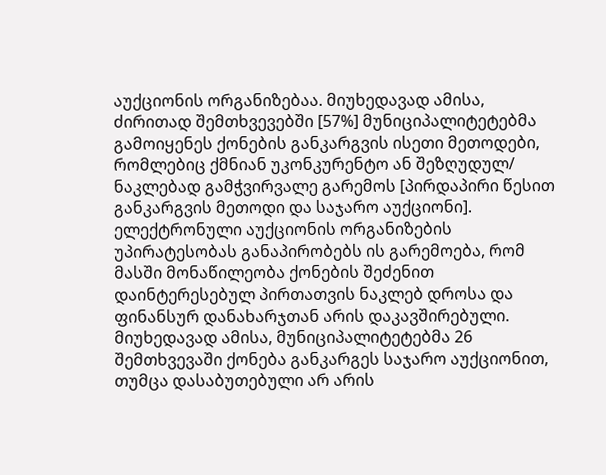აუქციონის ორგანიზებაა. მიუხედავად ამისა, ძირითად შემთხვევებში [57%] მუნიციპალიტეტებმა გამოიყენეს ქონების განკარგვის ისეთი მეთოდები, რომლებიც ქმნიან უკონკურენტო ან შეზღუდულ/ ნაკლებად გამჭვირვალე გარემოს [პირდაპირი წესით განკარგვის მეთოდი და საჯარო აუქციონი].
ელექტრონული აუქციონის ორგანიზების უპირატესობას განაპირობებს ის გარემოება, რომ მასში მონაწილეობა ქონების შეძენით დაინტერესებულ პირთათვის ნაკლებ დროსა და ფინანსურ დანახარჯთან არის დაკავშირებული. მიუხედავად ამისა, მუნიციპალიტეტებმა 26 შემთხვევაში ქონება განკარგეს საჯარო აუქციონით, თუმცა დასაბუთებული არ არის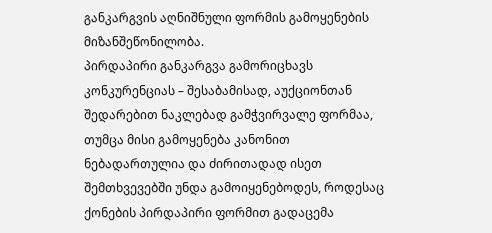განკარგვის აღნიშნული ფორმის გამოყენების მიზანშეწონილობა.
პირდაპირი განკარგვა გამორიცხავს კონკურენციას – შესაბამისად, აუქციონთან შედარებით ნაკლებად გამჭვირვალე ფორმაა, თუმცა მისი გამოყენება კანონით ნებადართულია და ძირითადად ისეთ შემთხვევებში უნდა გამოიყენებოდეს, როდესაც ქონების პირდაპირი ფორმით გადაცემა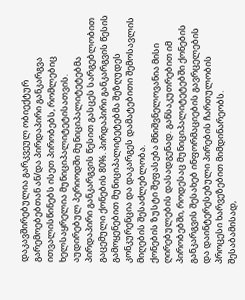დაკავშირებულია გარკვეულ ობიექტურ გარემოებებთან ან/და პირდაპირი განკარგვა ითვალისწინებს ისეთ პირობებს, რომლებიც ხელსაყრელია მუნიციპალიტეტისათვის.
აუდირებულ პერიოდში მუნიციპალიტეტებმა პირდაპირი განკარგვის წესით გასცეს სარგებლობით გაცემული ქონების 80%. პირდაპირი განკარგვის წესის გამოყენებით მუნიციპალიტეტებმა შეზღუდეს კონკურენცია და დაკარგეს დამატებითი შემოსავლის მიღების შესაძლებლობა.
ქონების ზუსტი შეფასება მნიშვნელოვანია მისი ღირებულების დასადგენად. განსაკუთრებით იმ პირობებში, როდესაც მუნიციპალიტეტებში ქონების განკარგვის შესახებ ინფორმაციების გავრცელების და დაინტერესებული პირების ჩართულობის პროცესი ხარვეზებით მიმდინარეობს.
შესაბამისად,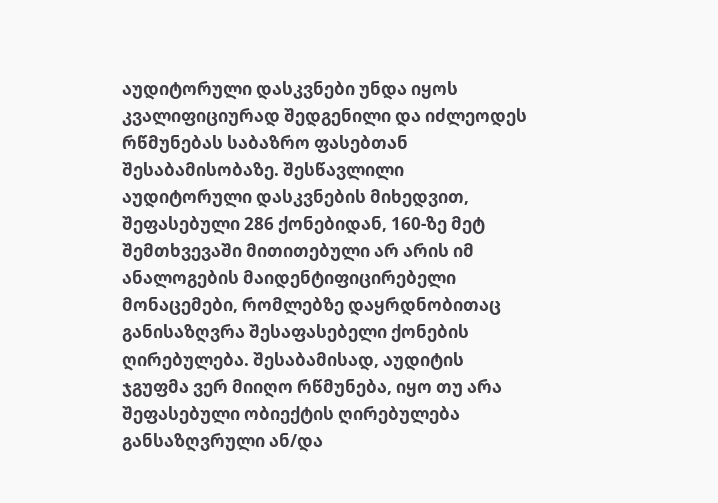აუდიტორული დასკვნები უნდა იყოს კვალიფიციურად შედგენილი და იძლეოდეს რწმუნებას საბაზრო ფასებთან შესაბამისობაზე. შესწავლილი აუდიტორული დასკვნების მიხედვით, შეფასებული 286 ქონებიდან, 160-ზე მეტ შემთხვევაში მითითებული არ არის იმ ანალოგების მაიდენტიფიცირებელი მონაცემები, რომლებზე დაყრდნობითაც განისაზღვრა შესაფასებელი ქონების ღირებულება. შესაბამისად, აუდიტის ჯგუფმა ვერ მიიღო რწმუნება, იყო თუ არა შეფასებული ობიექტის ღირებულება განსაზღვრული ან/და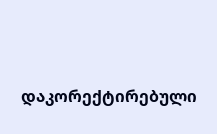დაკორექტირებული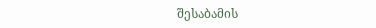შესაბამის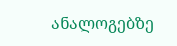ანალოგებზე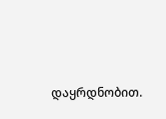დაყრდნობით.